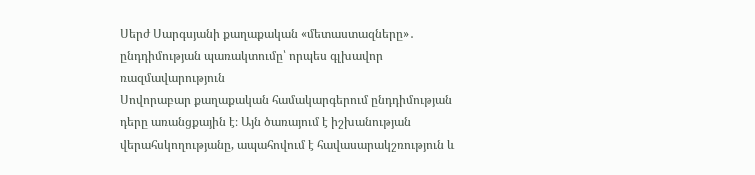Սերժ Սարգսյանի քաղաքական «մետաստազները»․ ընդդիմության պառակտումը՝ որպես գլխավոր ռազմավարություն
Սովորաբար քաղաքական համակարգերում ընդդիմության դերը առանցքային է։ Այն ծառայում է իշխանության վերահսկողությանը, ապահովում է հավասարակշռություն և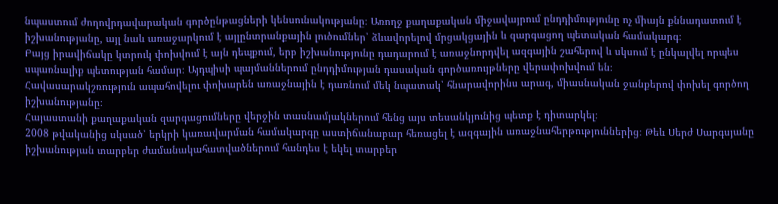նպաստում ժողովրդավարական գործընթացների կենսունակությանը։ Առողջ քաղաքական միջավայրում ընդդիմությունը ոչ միայն քննադատում է իշխանությանը, այլ նաև առաջարկում է այլընտրանքային լուծումներ՝ ձևավորելով մրցակցային և զարգացող պետական համակարգ։
Բայց իրավիճակը կտրուկ փոխվում է այն դեպքում, երբ իշխանությունը դադարում է առաջնորդվել ազգային շահերով և սկսում է ընկալվել որպես սպառնալիք պետության համար։ Այդպիսի պայմաններում ընդդիմության դասական գործառույթները վերափոխվում են։
Հավասարակշռություն ապահովելու փոխարեն առաջնային է դառնում մեկ նպատակ՝ հնարավորինս արագ, միասնական ջանքերով փոխել գործող իշխանությանը։
Հայաստանի քաղաքական զարգացումները վերջին տասնամյակներում հենց այս տեսանկյունից պետք է դիտարկել։
2008 թվականից սկսած՝ երկրի կառավարման համակարգը աստիճանաբար հեռացել է ազգային առաջնահերթություններից։ Թեև Սերժ Սարգսյանը իշխանության տարբեր ժամանակահատվածներում հանդես է եկել տարբեր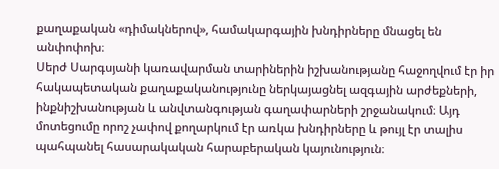քաղաքական «դիմակներով», համակարգային խնդիրները մնացել են անփոփոխ։
Սերժ Սարգսյանի կառավարման տարիներին իշխանությանը հաջողվում էր իր հակապետական քաղաքականությունը ներկայացնել ազգային արժեքների, ինքնիշխանության և անվտանգության գաղափարների շրջանակում։ Այդ մոտեցումը որոշ չափով քողարկում էր առկա խնդիրները և թույլ էր տալիս պահպանել հասարակական հարաբերական կայունություն։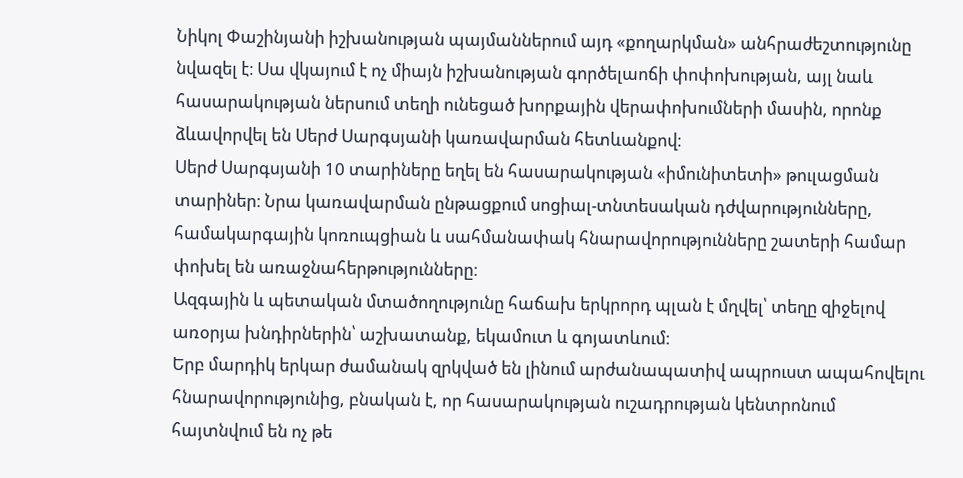Նիկոլ Փաշինյանի իշխանության պայմաններում այդ «քողարկման» անհրաժեշտությունը նվազել է։ Սա վկայում է ոչ միայն իշխանության գործելաոճի փոփոխության, այլ նաև հասարակության ներսում տեղի ունեցած խորքային վերափոխումների մասին, որոնք ձևավորվել են Սերժ Սարգսյանի կառավարման հետևանքով։
Սերժ Սարգսյանի 10 տարիները եղել են հասարակության «իմունիտետի» թուլացման տարիներ։ Նրա կառավարման ընթացքում սոցիալ-տնտեսական դժվարությունները, համակարգային կոռուպցիան և սահմանափակ հնարավորությունները շատերի համար փոխել են առաջնահերթությունները։
Ազգային և պետական մտածողությունը հաճախ երկրորդ պլան է մղվել՝ տեղը զիջելով առօրյա խնդիրներին՝ աշխատանք, եկամուտ և գոյատևում։
Երբ մարդիկ երկար ժամանակ զրկված են լինում արժանապատիվ ապրուստ ապահովելու հնարավորությունից, բնական է, որ հասարակության ուշադրության կենտրոնում հայտնվում են ոչ թե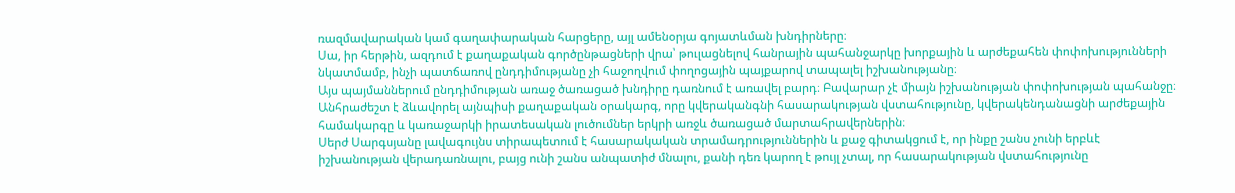ռազմավարական կամ գաղափարական հարցերը, այլ ամենօրյա գոյատևման խնդիրները։
Սա, իր հերթին, ազդում է քաղաքական գործընթացների վրա՝ թուլացնելով հանրային պահանջարկը խորքային և արժեքահեն փոփոխությունների նկատմամբ, ինչի պատճառով ընդդիմությանը չի հաջողվում փողոցային պայքարով տապալել իշխանությանը։
Այս պայմաններում ընդդիմության առաջ ծառացած խնդիրը դառնում է առավել բարդ։ Բավարար չէ միայն իշխանության փոփոխության պահանջը։ Անհրաժեշտ է ձևավորել այնպիսի քաղաքական օրակարգ, որը կվերականգնի հասարակության վստահությունը, կվերակենդանացնի արժեքային համակարգը և կառաջարկի իրատեսական լուծումներ երկրի առջև ծառացած մարտահրավերներին։
Սերժ Սարգսյանը լավագույնս տիրապետում է հասարակական տրամադրություններին և քաջ գիտակցում է, որ ինքը շանս չունի երբևէ իշխանության վերադառնալու, բայց ունի շանս անպատիժ մնալու, քանի դեռ կարող է թույլ չտալ, որ հասարակության վստահությունը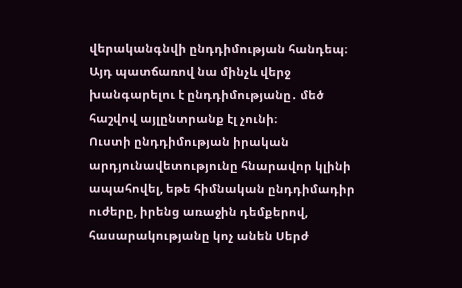վերականգնվի ընդդիմության հանդեպ։ Այդ պատճառով նա մինչև վերջ խանգարելու է ընդդիմությանը․ մեծ հաշվով այլընտրանք էլ չունի։
Ուստի ընդդիմության իրական արդյունավետությունը հնարավոր կլինի ապահովել, եթե հիմնական ընդդիմադիր ուժերը, իրենց առաջին դեմքերով, հասարակությանը կոչ անեն Սերժ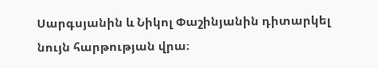Սարգսյանին և Նիկոլ Փաշինյանին դիտարկել նույն հարթության վրա։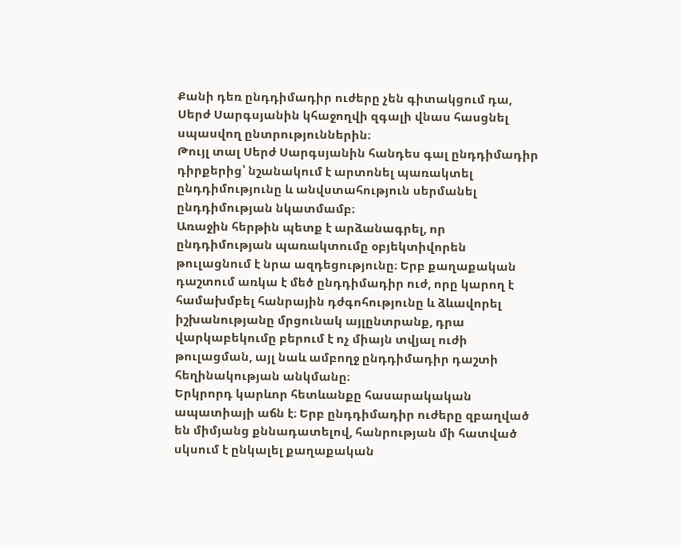Քանի դեռ ընդդիմադիր ուժերը չեն գիտակցում դա, Սերժ Սարգսյանին կհաջողվի զգալի վնաս հասցնել սպասվող ընտրություններին։
Թույլ տալ Սերժ Սարգսյանին հանդես գալ ընդդիմադիր դիրքերից՝ նշանակում է արտոնել պառակտել ընդդիմությունը և անվստահություն սերմանել ընդդիմության նկատմամբ։
Առաջին հերթին պետք է արձանագրել, որ ընդդիմության պառակտումը օբյեկտիվորեն թուլացնում է նրա ազդեցությունը։ Երբ քաղաքական դաշտում առկա է մեծ ընդդիմադիր ուժ, որը կարող է համախմբել հանրային դժգոհությունը և ձևավորել իշխանությանը մրցունակ այլընտրանք, դրա վարկաբեկումը բերում է ոչ միայն տվյալ ուժի թուլացման, այլ նաև ամբողջ ընդդիմադիր դաշտի հեղինակության անկմանը։
Երկրորդ կարևոր հետևանքը հասարակական ապատիայի աճն է։ Երբ ընդդիմադիր ուժերը զբաղված են միմյանց քննադատելով, հանրության մի հատված սկսում է ընկալել քաղաքական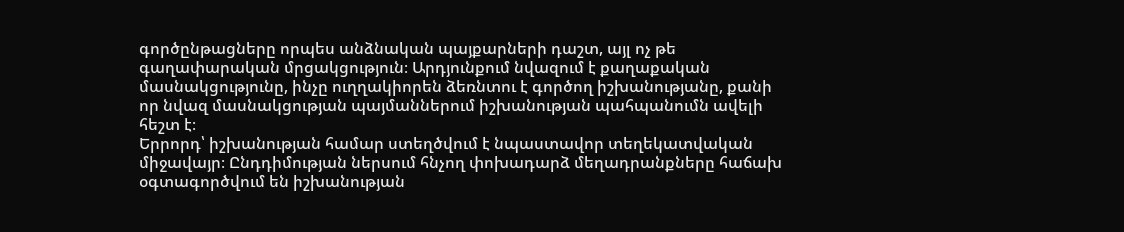գործընթացները որպես անձնական պայքարների դաշտ, այլ ոչ թե գաղափարական մրցակցություն։ Արդյունքում նվազում է քաղաքական մասնակցությունը, ինչը ուղղակիորեն ձեռնտու է գործող իշխանությանը, քանի որ նվազ մասնակցության պայմաններում իշխանության պահպանումն ավելի հեշտ է։
Երրորդ՝ իշխանության համար ստեղծվում է նպաստավոր տեղեկատվական միջավայր։ Ընդդիմության ներսում հնչող փոխադարձ մեղադրանքները հաճախ օգտագործվում են իշխանության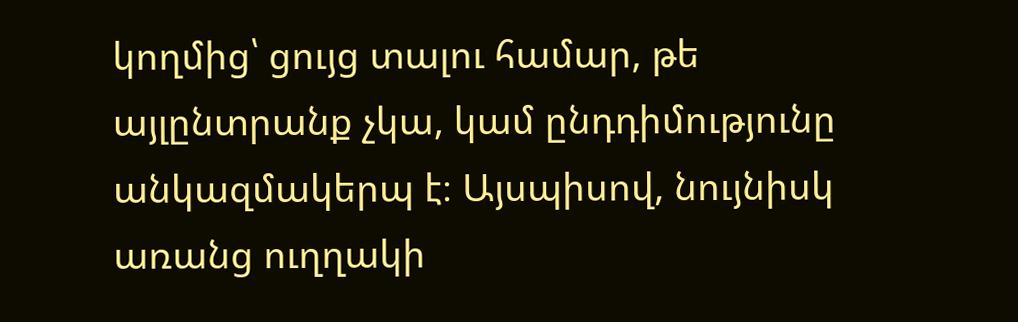կողմից՝ ցույց տալու համար, թե այլընտրանք չկա, կամ ընդդիմությունը անկազմակերպ է։ Այսպիսով, նույնիսկ առանց ուղղակի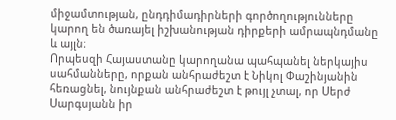միջամտության, ընդդիմադիրների գործողությունները կարող են ծառայել իշխանության դիրքերի ամրապնդմանը և այլն։
Որպեսզի Հայաստանը կարողանա պահպանել ներկայիս սահմանները, որքան անհրաժեշտ է Նիկոլ Փաշինյանին հեռացնել, նույնքան անհրաժեշտ է թույլ չտալ, որ Սերժ Սարգսյանն իր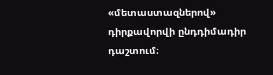«մետաստազներով» դիրքավորվի ընդդիմադիր դաշտում։